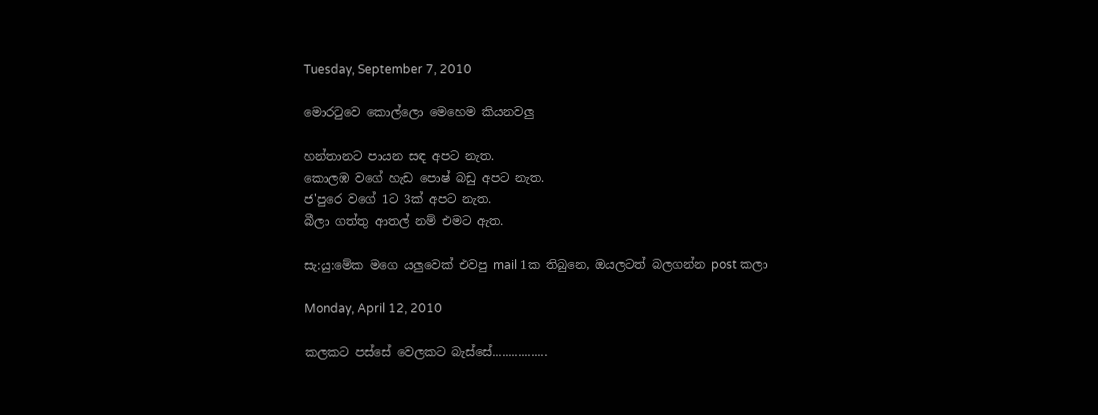Tuesday, September 7, 2010

මොරටුවෙ කොල්ලො මෙහෙම කියනවලු

හන්තානට පායන සඳ අපට නැත.
කොලඹ වගේ හැඩ පොෂ් බඩු අපට නැත.
ජ'පුරෙ වගේ 1ට 3ක් අපට නැත.
බීලා ගත්තු ආතල් නම් එමට ඇත.

සැ:යු:මේක මගෙ යලුවෙක් එවපු mail 1ක තිබුනෙ, ඔයලටත් බලගන්න post කලා

Monday, April 12, 2010

කලකට පස්සේ වෙලකට බැස්සේ.................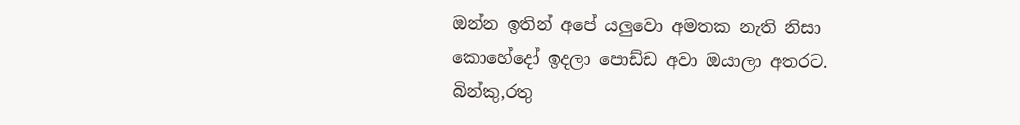ඔන්න ඉතින් අපේ යලුවො අමතක නැති නිසා
කොහේදෝ ඉදලා පොඩ්ඩ අවා ඔයාලා අතරට.
බින්කු,රතු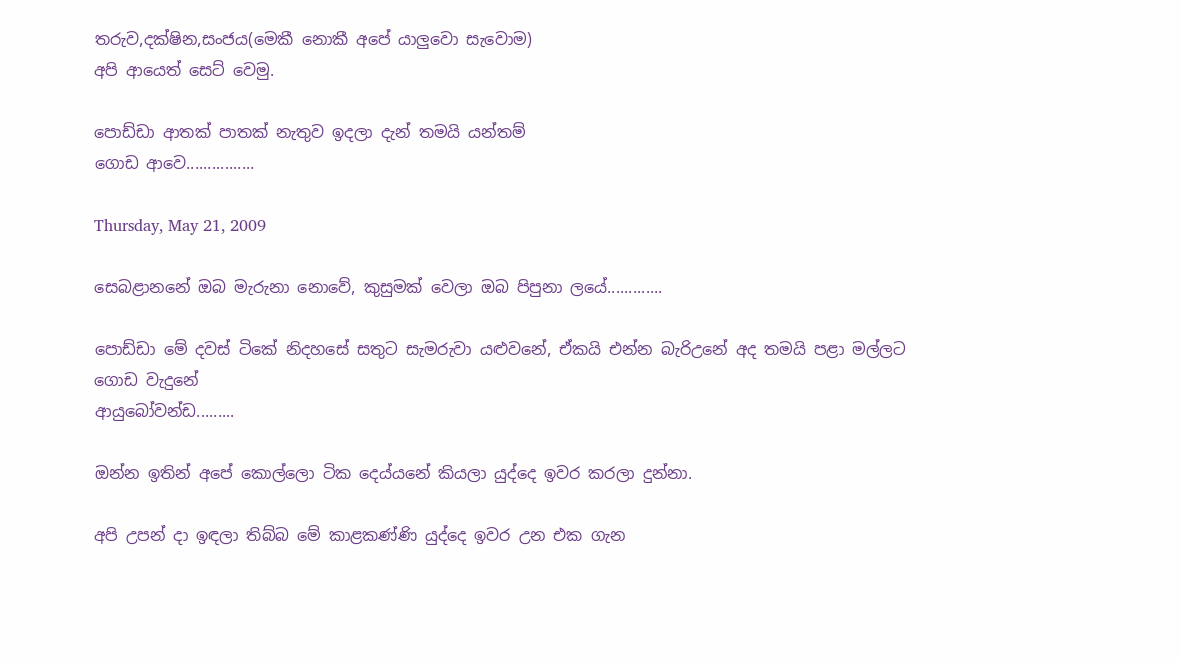තරුව,දක්ෂින,සංජය(මෙකී නොකී අපේ යාලුවො සැවොම)
අපි ආයෙත් සෙට් වෙමු.

පොඩ්ඩා ආතක් පාතක් නැතුව ඉදලා දැන් තමයි යන්තම්
ගොඩ ආවෙ................

Thursday, May 21, 2009

සෙබළානනේ ඔබ මැරුනා නොවේ, කුසුමක් වෙලා ඔබ පිපුනා ලයේ.............

පොඩ්ඩා මේ දවස් ටිකේ නිදහසේ සතුට සැමරුවා යළුවනේ, ඒකයි එන්න බැරිඋනේ අද තමයි පළා මල්ලට ගොඩ වැදුනේ
ආයුබෝවන්ඩ.........

ඔන්න ඉතින් අපේ කොල්ලො ටික දෙය්යනේ කියලා යුද්දෙ ඉවර කරලා දුන්නා.

අපි උපන් දා ඉඳලා තිබ්බ මේ කාළකණ්ණි යුද්දෙ ඉවර උන එක ගැන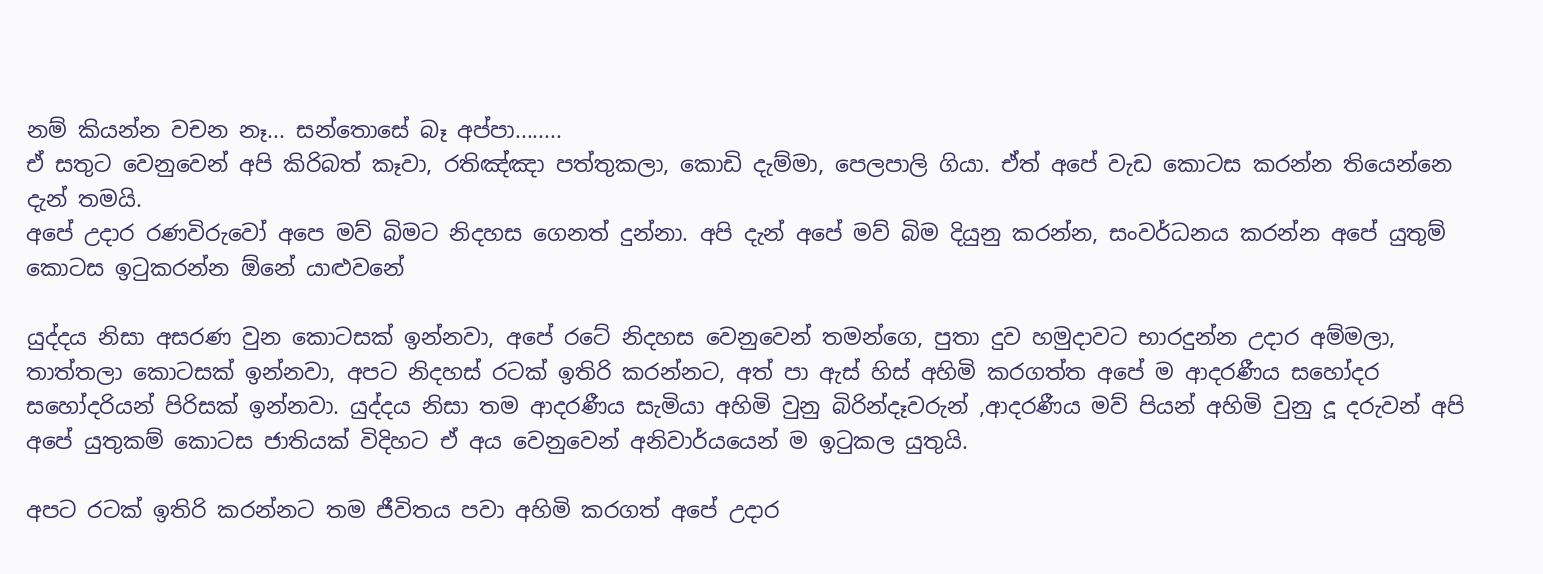නම් කියන්න වචන නෑ... සන්තොසේ බෑ අප්පා........
ඒ සතුට වෙනුවෙන් අපි කිරිබත් කෑවා, රතිඤ්ඤා පත්තුකලා, කොඩි දැම්මා, පෙලපාලි ගියා. ඒත් අපේ වැඩ කොටස කරන්න තියෙන්නෙ දැන් තමයි.
අපේ උදාර රණවිරුවෝ අපෙ මව් බිමට නිදහස ගෙනත් දුන්නා. අපි දැන් අපේ මව් බිම දියුනු කරන්න, සංවර්ධනය කරන්න අපේ යුතුම් කොටස ඉටුකරන්න ඕනේ යාළුවනේ

යුද්දය නිසා අසරණ වුන කොටසක් ඉන්නවා, අපේ රටේ නිදහස වෙනුවෙන් තමන්ගෙ, පුතා දුව හමුදාවට භාරදුන්න උදාර අම්මලා, තාත්තලා කොටසක් ඉන්නවා, අපට නිදහස් රටක් ඉතිරි කරන්නට, අත් පා ඇස් හිස් අහිමි කරගත්ත අපේ ම ආදරණීය සහෝදර සහෝදරියන් පිරිසක් ඉන්නවා. යුද්දය නිසා තම ආදරණීය සැමියා අහිමි වුනු බිරින්දෑවරුන් ,ආදරණීය මව් පියන් අහිමි වුනු දූ දරුවන් අපි අපේ යුතුකම් කොටස ජාතියක් විදිහට ඒ අය වෙනුවෙන් අනිවාර්යයෙන් ම ඉටුකල යුතුයි.

අපට රටක් ඉතිරි කරන්නට තම ජීවිතය පවා අහිමි කරගත් අපේ උදාර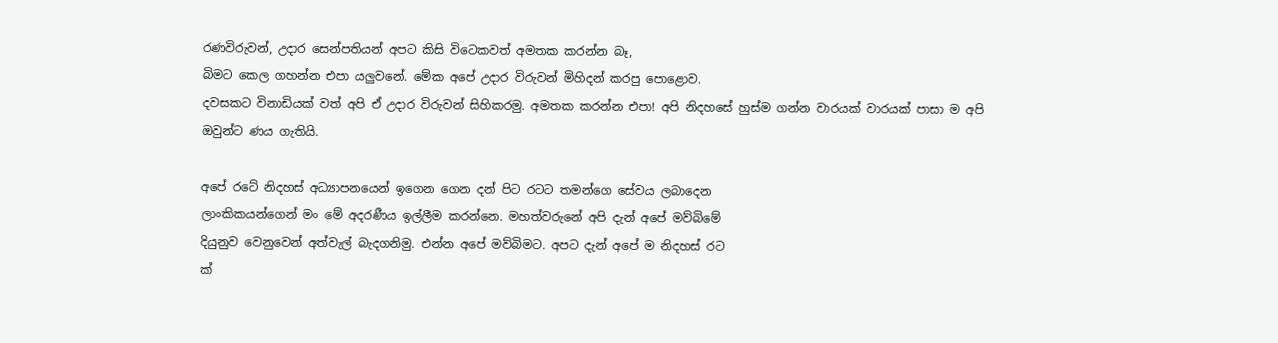රණවිරුවන්, උදාර සෙන්පතියන් අපට කිසි විටෙකවත් අමතක කරන්න බෑ,
බිමට කෙල ගහන්න එපා යලුවනේ. මේක අපේ උදාර විරුවන් මිහිදන් කරපු පොළොව.
දවසකට විනාඩියක් වත් අපි ඒ උදාර විරුවන් සිහිකරමු. අමතක කරන්න එපා! අපි නිදහසේ හුස්ම ගන්න වාරයක් වාරයක් පාසා ම අපි ඔවුන්ට ණය ගැතියි.

අපේ රටේ නිදහස් අධ්‍යාපනයෙන් ඉගෙන ගෙන දන් පිට රටට තමන්ගෙ සේවය ලබාදෙන
ලාංකිකයන්ගෙන් මං මේ අදරණීය ඉල්ලීම කරන්නෙ. මහත්වරුනේ අපි දැන් අපේ මව්බිමේ
දියුනුව වෙනුවෙන් අත්වැල් බැදගනිමු. එන්න අපේ මව්බිමට. අපට දැන් අපේ ම නිදහස් රට
ක්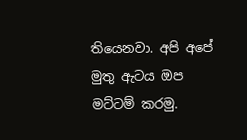තියෙනවා. අපි අපේ මුතු ඇටය ඔප මට්ටම් කරමු.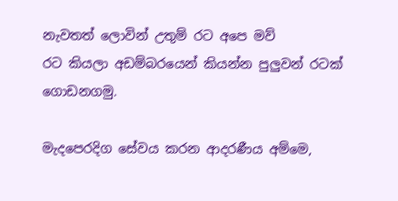නැවතත් ලොවින් උතුම් රට අපෙ මව්
රට කියලා අඩම්බරයෙන් කියන්න පුලුවන් රටක් ගොඩනගමු.

මැදපෙරදිග සේවය කරන ආදරණීය අම්මෙ,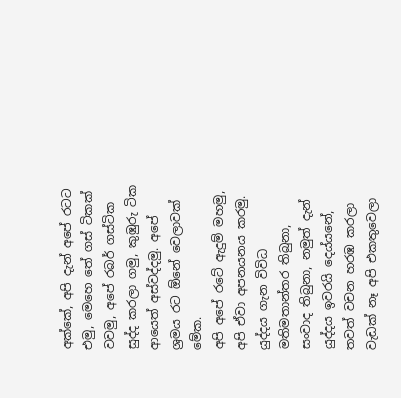අක්කේ, අපි දැන් අපේ රටට එමු, මෙහෙ තේ ගස් ටිකක් වවමු, අපේ රබර් ගස්ටික සුද්ද කරලා ගමු, කුඹුරු ටික ආයෙත් අස්වද්දමු. අපේ ශ්‍රමය රට ඕනේ වෙලාවක් මේක.
අපි අපේ රටේ ඇදුම් මහමු, අපි ඒවා අපනයනය කරමු.
යුද්දය ගැන විවිධ මතිමතාන්තර තිබුනා, සංවාද තිබුනා, නමුත් දැන් යුද්දය ඉවරයි දෙය්යනේ, තවත් වචන හරඹ කරලා වැඩක් නෑ අපි එකතුවෙලා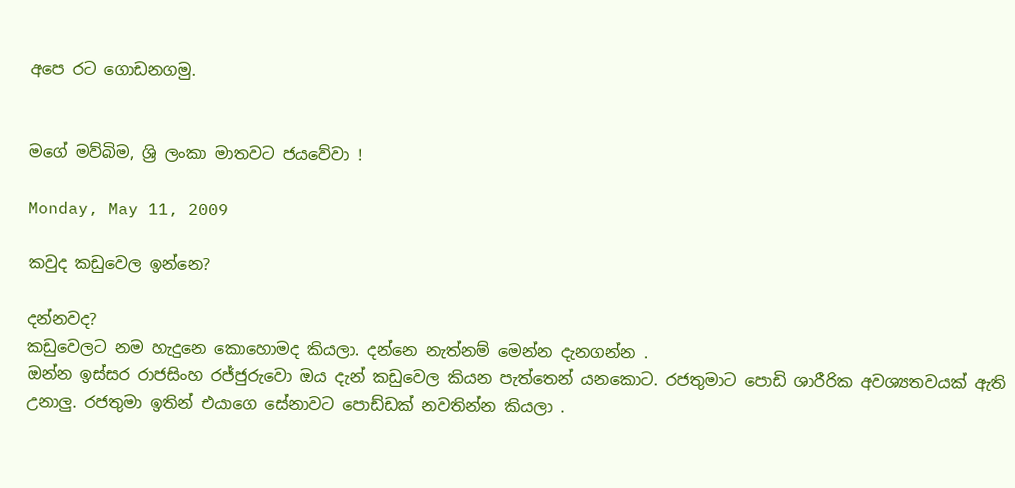අපෙ රට ගොඩනගමු.


මගේ මව්බිම, ශ්‍රි ලංකා මාතවට ජයවේවා !

Monday, May 11, 2009

කවුද කඩුවෙල ඉන්නෙ?

දන්නවද?
කඩුවෙලට නම හැදුනෙ කොහොමද කියලා. දන්නෙ නැත්නම් මෙන්න දැනගන්න .
ඔන්න ඉස්සර රාජසිංහ රජ්ජුරුවො ඔය දැන් කඩුවෙල කියන පැත්තෙන් යනකොට. රජතුමාට පොඩි ශාරීරික අවශ්‍යතවයක් ඇති උනාලු. රජතුමා ඉතින් එයාගෙ සේනාවට පොඩ්ඩක් නවතින්න කියලා .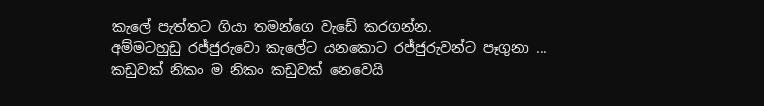කැලේ පැත්තට ගියා තමන්ගෙ වැඩේ කරගන්න.
අම්මටහුඩු රජ්ජුරුවො කැලේට යනකොට රජ්ජුරුවන්ට පෑගුනා ...
කඩුවක් නිකං ම නිකං කඩුවක් නෙවෙයි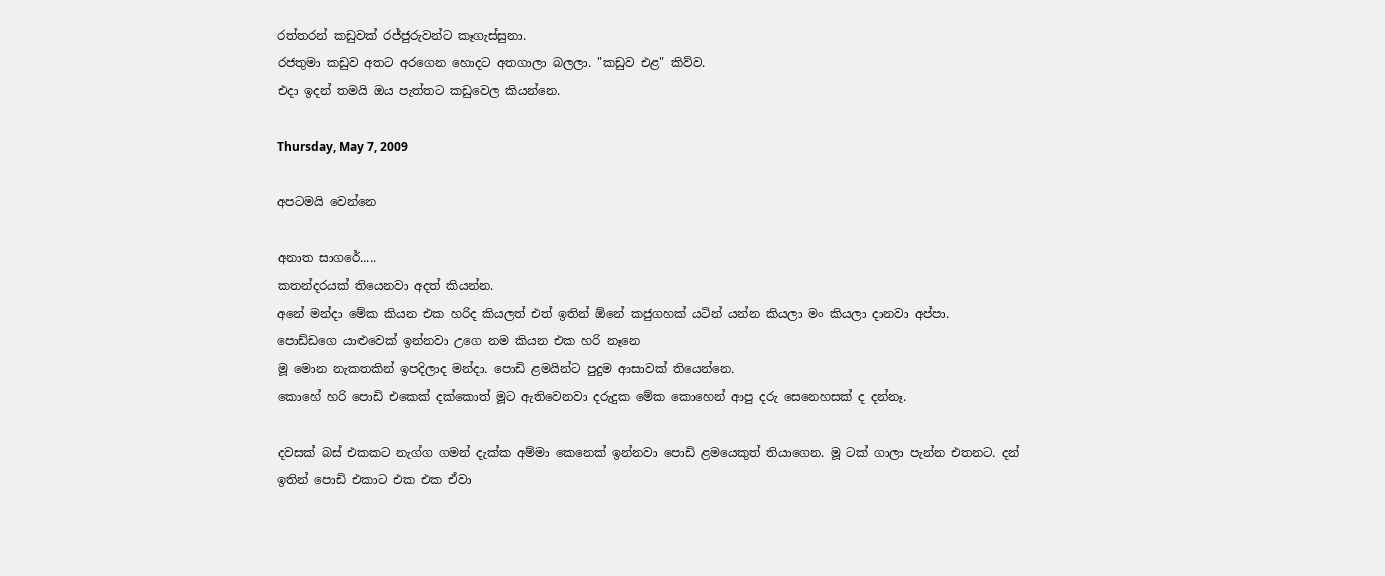රත්තරන් කඩුවක් රජ්ජුරුවන්ට කෑගැස්සුනා.
රජතුමා කඩුව අතට අරගෙන හොදට අතගාලා බලලා. "කඩුව එළ" කිව්ව.
එදා ඉදන් තමයි ඔය පැත්තට කඩුවෙල කියන්නෙ.

Thursday, May 7, 2009

අපටමයි වෙන්නෙ

අනාත සාගරේ.....
කතන්දරයක් තියෙනවා අදත් කියන්න.
අනේ මන්දා මේක කියන එක හරිද කියලත් එත් ඉතින් ඕනේ කජුගහක් යටින් යන්න කියලා මං කියලා දානවා අප්පා.
පොඩ්ඩගෙ යාළුවෙක් ඉන්නවා උගෙ නම කියන එක හරි නෑනෙ
මූ මොන නැකතකින් ඉපදිලාද මන්දා. පොඩි ළමයින්ට පුදුම ආසාවක් තියෙන්නෙ.
කොහේ හරි පොඩි එකෙක් දක්කොත් මූට ඇතිවෙනවා දරුදුක මේක කොහෙන් ආපු දරු සෙනෙහසක් ද දන්නෑ.

දවසක් බස් එකකට නැග්ග ගමන් දැක්ක අම්මා කෙනෙක් ඉන්නවා පොඩි ළමයෙකුත් තියාගෙන. මූ ටක් ගාලා පැන්න එතනට. දන් ඉතින් පොඩි එකාට එක එක ඒවා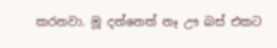කරනවා. මූ දන්නෙත් නෑ ඌ බස් එකට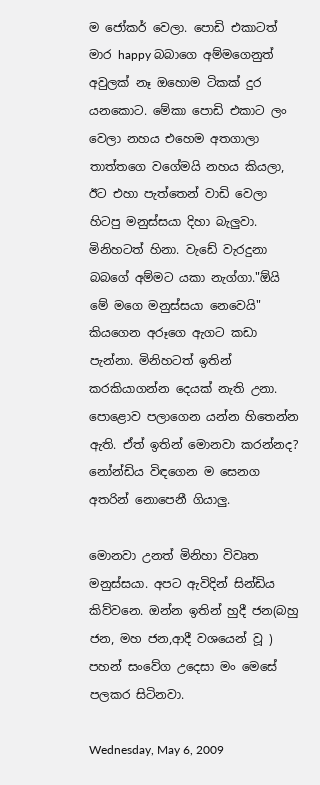ම ජෝකර් වෙලා. පොඩි එකාටත් මාර happy බබාගෙ අම්මගෙනුත් අවුලක් නෑ ඔහොම ටිකක් දුර යනකොට. මේකා පොඩි එකාට ලං වෙලා නහය එහෙම අතගාලා තාත්තගෙ වගේමයි නහය කියලා, ඊට එහා පැත්තෙන් වාඩි වෙලා හිටපු මනුස්සයා දිහා බැලුවා. මිනිහටත් හිනා. වැඩේ වැරදුනා බබගේ අම්මට යකා නැග්ගා."ඕයි මේ මගෙ මනුස්සයා නෙවෙයි" කියගෙන අරූගෙ ඇගට කඩා පැන්නා. මිනිහටත් ඉතින් කරකියාගන්න දෙයක් නැති උනා. පොළොව පලාගෙන යන්න හිතෙන්න ඇති. ඒත් ඉතින් මොනවා කරන්නද? නෝන්ඩිය විඳගෙන ම සෙනග අතරින් නොපෙනී ගියාලු.

මොනවා උනත් මිනිහා විවෘත මනුස්සයා. අපට ඇවිදින් සින්ඩිය කිව්වනෙ. ඔන්න ඉතින් හුදී ජන(බහු ජන, මහ ජන,ආදී වශයෙන් වූ ) පහන් සංවේග උදෙසා මං මෙසේ පලකර සිටිනවා.

Wednesday, May 6, 2009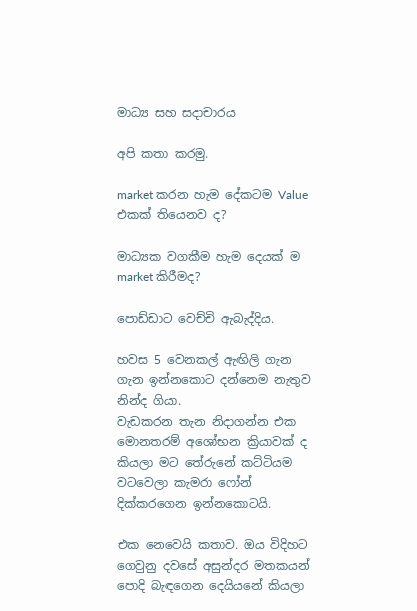මාධ්‍ය සහ සදාචාරය

අපි කතා කරමු.

market කරන හැම දේකටම Value එකක් තියෙනව ද?

මාධ්‍යක වගකීම හැම දෙයක් ම market කිරීමද?

පොඩ්ඩාට වෙච්චි ඇබැද්දිය.

හවස 5 වෙනකල් ඇඟිලි ගැන ගැන ඉන්නකොට දන්නෙම නැතුව නින්ද ගියා.
වැඩකරන තැන නිදාගන්න එක මොනතරම් අශෝභන ක්‍රියාවක් ද කියලා මට තේරුනේ කට්ටියම වටවෙලා කැමරා ෆෝන් දික්කරගෙන ඉන්නකොටයි.

එක නෙවෙයි කතාව. ඔය විදිහට ගෙවුනු දවසේ අසුන්දර මතකයන් පොදි බැඳගෙන දෙයියනේ කියලා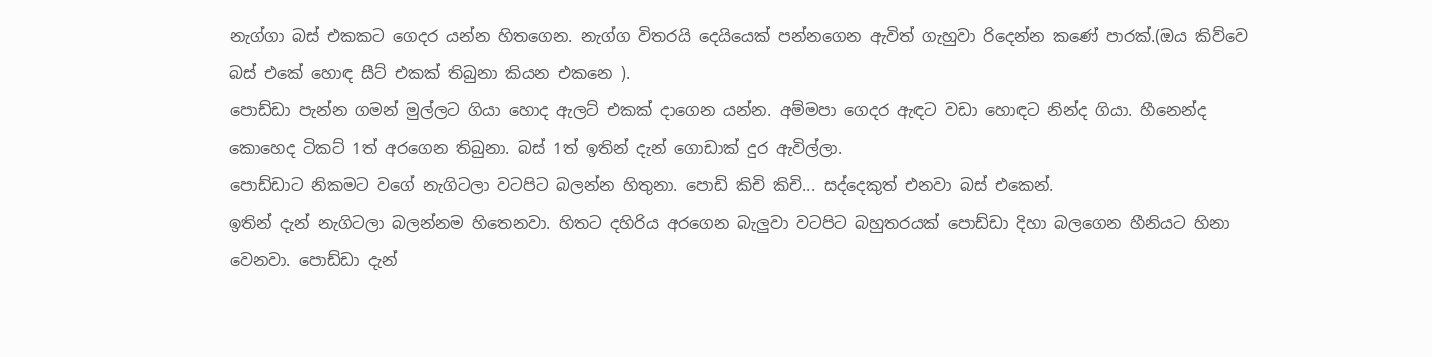නැග්ගා බස් එකකට ගෙදර යන්න හිතගෙන. නැග්ග විතරයි දෙයියෙක් පන්නගෙන ඇවිත් ගැහුවා රිදෙන්න කණේ පාරක්.(ඔය කිව්වෙ බස් එකේ හොඳ සීට් එකක් තිබුනා කියන එකනෙ ).
පොඩ්ඩා පැන්න ගමන් මුල්ලට ගියා හොද ඇලට් එකක් දාගෙන යන්න. අම්මපා ගෙදර ඇඳට වඩා හොඳට නින්ද ගියා. හීනෙන්ද කොහෙද ටිකට් 1ත් අරගෙන තිබුනා. බස් 1ත් ඉතින් දැන් ගොඩාක් දුර ඇවිල්ලා.
පොඩ්ඩාට නිකමට වගේ නැගිටලා වටපිට බලන්න හිතුනා. පොඩි කිචි කිචි... සද්දෙකුත් එනවා බස් එකෙන්.
ඉතින් දැන් නැගිටලා බලන්නම හිතෙනවා. හිතට දහිරිය අරගෙන බැලුවා වටපිට බහුතරයක් පොඩ්ඩා දිහා බලගෙන හීනියට හිනා වෙනවා. පොඩ්ඩා දැන්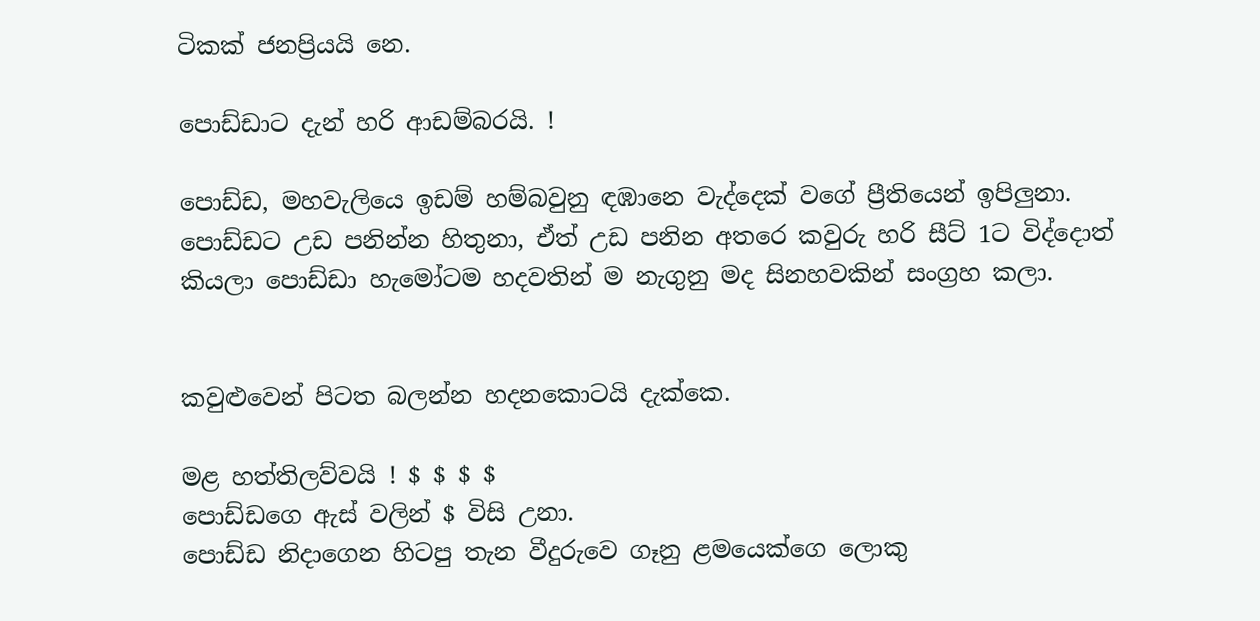ටිකක් ජනප්‍රියයි නෙ.

පොඩ්ඩාට දැන් හරි ආඩම්බරයි. !

පොඩ්ඩ, මහවැලියෙ ඉඩම් හම්බවුනු ඳඹානෙ වැද්දෙක් වගේ ප්‍රීතියෙන් ඉපිලුනා.
පොඩ්ඩට උඩ පනින්න හිතුනා, ඒත් උඩ පනින අතරෙ කවුරු හරි සීට් 1ට විද්දොත් කියලා පොඩ්ඩා හැමෝටම හදවතින් ම නැගුනු මද සිනහවකින් සංග්‍රහ කලා.


කවුළුවෙන් පිටත බලන්න හදනකොටයි දැක්කෙ.

මළ හත්තිලව්වයි ! $ $ $ $
පොඩ්ඩගෙ ඇස් වලින් $ විසි උනා.
පොඩ්ඩ නිදාගෙන හිටපු තැන වීදුරුවෙ ගෑනු ළමයෙක්ගෙ ලොකු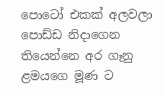පොටෝ එකක් අලවලා පොඩ්ඩ නිදාගෙන තියෙන්නෙ අර ගෑනු ළමයගෙ මූණ ට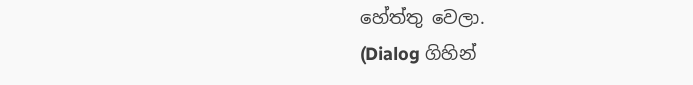හේත්තු වෙලා.
(Dialog ගිහින්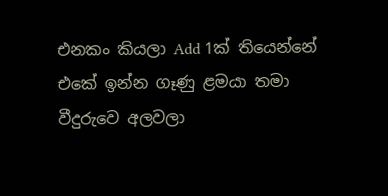එනකං කියලා Add 1ක් තියෙන්නේ එකේ ඉන්න ගෑණු ළමයා තමා වීදුරුවෙ අලවලා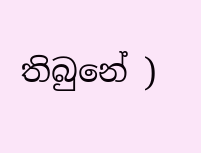තිබුනේ )